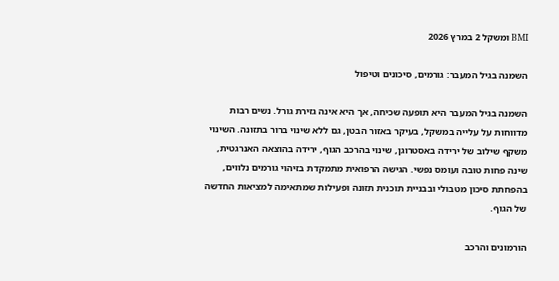BMI ומשקל 2 במרץ 2026

השמנה בגיל המעבר: גורמים, סיכונים וטיפול

השמנה בגיל המעבר היא תופעה שכיחה, אך היא אינה גזירת גורל. נשים רבות מדווחות על עלייה במשקל, בעיקר באזור הבטן, גם ללא שינוי ברור בתזונה. השינוי משקף שילוב של ירידה באסטרוגן, שינוי בהרכב הגוף, ירידה בהוצאה האנרגטית, שינה פחות טובה ועומס נפשי. הגישה הרפואית מתמקדת בזיהוי גורמים נלווים, בהפחתת סיכון מטבולי ובבניית תוכנית תזונה ופעילות שמתאימה למציאות החדשה של הגוף.

הורמונים והרכב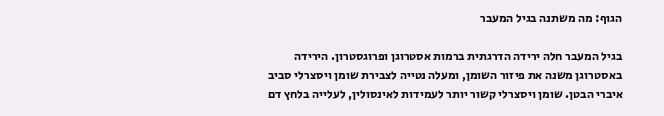הגוף: מה משתנה בגיל המעבר

בגיל המעבר חלה ירידה הדרגתית ברמות אסטרוגן ופרוגסטרון. הירידה באסטרוגן משנה את פיזור השומן, ומעלה נטייה לצבירת שומן ויסצרלי סביב איברי הבטן. שומן ויסצרלי קשור יותר לעמידות לאינסולין, לעלייה בלחץ דם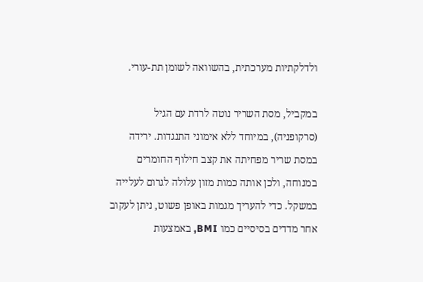ולדלקתיות מערכתית, בהשוואה לשומן תת-עורי.

במקביל, מסת השריר נוטה לרדת עם הגיל (סרקופניה), במיוחד ללא אימוני התנגדות. ירידה במסת שריר מפחיתה את קצב חילוף החומרים במנוחה, ולכן אותה כמות מזון עלולה לגרום לעלייה במשקל. כדי להעריך מגמות באופן פשוט, ניתן לעקוב אחר מדדים בסיסיים כמו BMI, באמצעות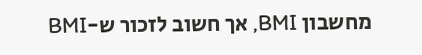מחשבון BMI, אך חשוב לזכור ש-BMI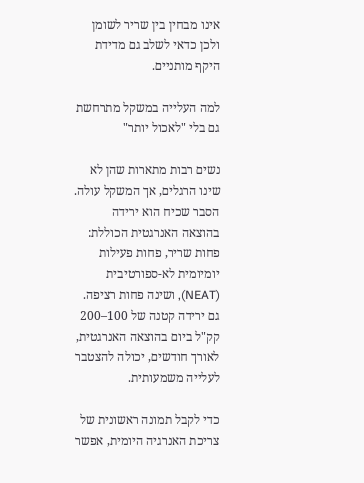אינו מבחין בין שריר לשומן ולכן כדאי לשלב גם מדידת היקף מותניים.

למה העלייה במשקל מתרחשת גם בלי "לאכול יותר"

נשים רבות מתארות שהן לא שינו הרגלים, אך המשקל עולה. הסבר שכיח הוא ירידה בהוצאה האנרגטית הכוללת: פחות שריר, פחות פעילות יומיומית לא-ספורטיבית (NEAT), ושינה פחות רציפה. גם ירידה קטנה של 100–200 קק"ל ביום בהוצאה האנרגטית, לאורך חודשים, יכולה להצטבר לעלייה משמעותית.

כדי לקבל תמונה ראשונית של צריכת האנרגיה היומית, אפשר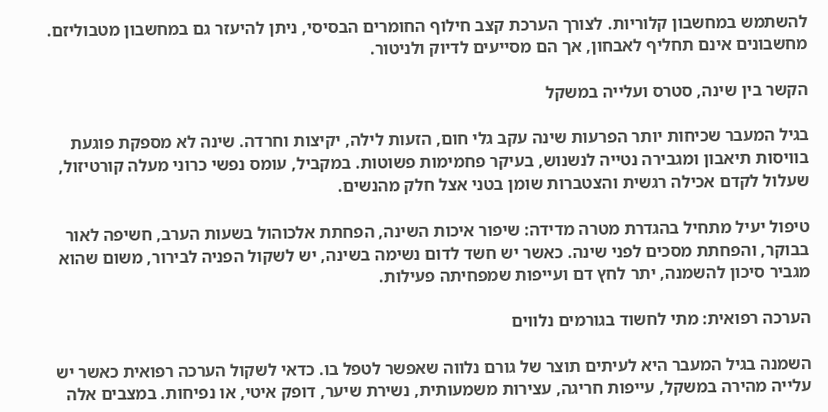להשתמש במחשבון קלוריות. לצורך הערכת קצב חילוף החומרים הבסיסי, ניתן להיעזר גם במחשבון מטבוליזם. מחשבונים אינם תחליף לאבחון, אך הם מסייעים לדיוק ולניטור.

הקשר בין שינה, סטרס ועלייה במשקל

בגיל המעבר שכיחות יותר הפרעות שינה עקב גלי חום, הזעות לילה, יקיצות וחרדה. שינה לא מספקת פוגעת בוויסות תיאבון ומגבירה נטייה לנשנוש, בעיקר פחמימות פשוטות. במקביל, עומס נפשי כרוני מעלה קורטיזול, שעלול לקדם אכילה רגשית והצטברות שומן בטני אצל חלק מהנשים.

טיפול יעיל מתחיל בהגדרת מטרה מדידה: שיפור איכות השינה, הפחתת אלכוהול בשעות הערב, חשיפה לאור בבוקר, והפחתת מסכים לפני שינה. כאשר יש חשד לדום נשימה בשינה, יש לשקול הפניה לבירור, משום שהוא מגביר סיכון להשמנה, יתר לחץ דם ועייפות שמפחיתה פעילות.

הערכה רפואית: מתי לחשוד בגורמים נלווים

השמנה בגיל המעבר היא לעיתים תוצר של גורם נלווה שאפשר לטפל בו. כדאי לשקול הערכה רפואית כאשר יש עלייה מהירה במשקל, עייפות חריגה, עצירות משמעותית, נשירת שיער, דופק איטי, או נפיחות. במצבים אלה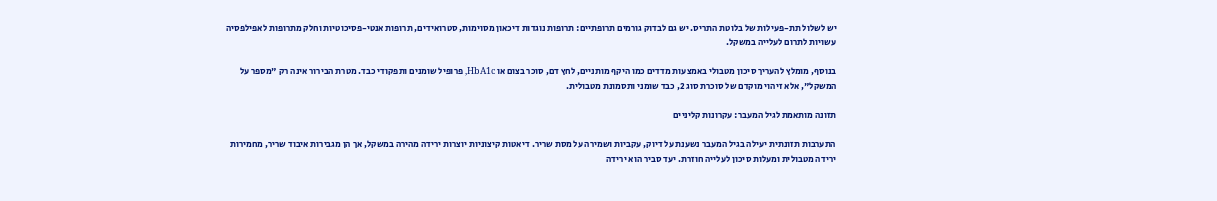יש לשלול תת-פעילות של בלוטת התריס. יש גם לבדוק גורמים תרופתיים: תרופות נוגדות דיכאון מסוימות, סטרואידים, תרופות אנטי-פסיכוטיות וחלק מתרופות לאפילפסיה עשויות לתרום לעלייה במשקל.

בנוסף, מומלץ להעריך סיכון מטבולי באמצעות מדדים כמו היקף מותניים, לחץ דם, סוכר בצום או HbA1c, פרופיל שומנים ותפקודי כבד. מטרת הבירור אינה רק "מספר על המשקל", אלא זיהוי מוקדם של סוכרת סוג 2, כבד שומני ותסמונת מטבולית.

תזונה מותאמת לגיל המעבר: עקרונות קליניים

התערבות תזונתית יעילה בגיל המעבר נשענת על דיוק, עקביות ושמירה על מסת שריר. דיאטות קיצוניות יוצרות ירידה מהירה במשקל, אך הן מגבירות איבוד שריר, מחמירות ירידה מטבולית ומעלות סיכון לעלייה חוזרת. יעד סביר הוא ירידה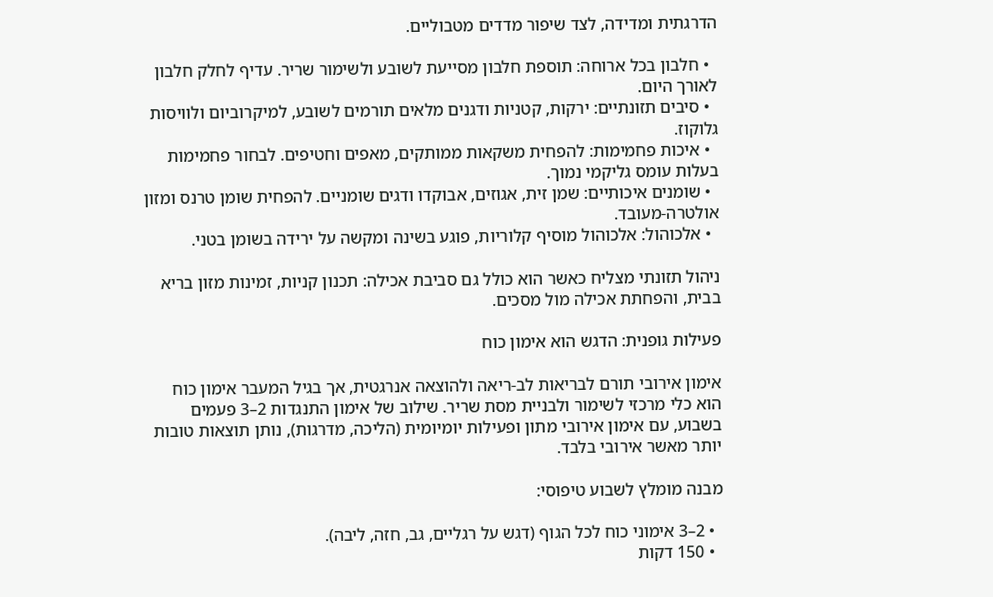הדרגתית ומדידה, לצד שיפור מדדים מטבוליים.

  • חלבון בכל ארוחה: תוספת חלבון מסייעת לשובע ולשימור שריר. עדיף לחלק חלבון לאורך היום.
  • סיבים תזונתיים: ירקות, קטניות ודגנים מלאים תורמים לשובע, למיקרוביום ולוויסות גלוקוז.
  • איכות פחמימות: להפחית משקאות ממותקים, מאפים וחטיפים. לבחור פחמימות בעלות עומס גליקמי נמוך.
  • שומנים איכותיים: שמן זית, אגוזים, אבוקדו ודגים שומניים. להפחית שומן טרנס ומזון אולטרה-מעובד.
  • אלכוהול: אלכוהול מוסיף קלוריות, פוגע בשינה ומקשה על ירידה בשומן בטני.

ניהול תזונתי מצליח כאשר הוא כולל גם סביבת אכילה: תכנון קניות, זמינות מזון בריא בבית, והפחתת אכילה מול מסכים.

פעילות גופנית: הדגש הוא אימון כוח

אימון אירובי תורם לבריאות לב-ריאה ולהוצאה אנרגטית, אך בגיל המעבר אימון כוח הוא כלי מרכזי לשימור ולבניית מסת שריר. שילוב של אימון התנגדות 2–3 פעמים בשבוע, עם אימון אירובי מתון ופעילות יומיומית (הליכה, מדרגות), נותן תוצאות טובות יותר מאשר אירובי בלבד.

מבנה מומלץ לשבוע טיפוסי:

  • 2–3 אימוני כוח לכל הגוף (דגש על רגליים, גב, חזה, ליבה).
  • 150 דקות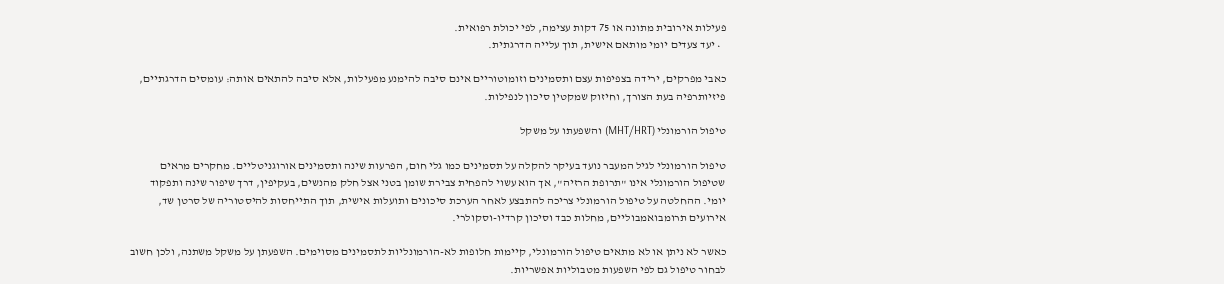פעילות אירובית מתונה או 75 דקות עצימה, לפי יכולת רפואית.
  • יעד צעדים יומי מותאם אישית, תוך עלייה הדרגתית.

כאבי מפרקים, ירידה בצפיפות עצם ותסמינים וזומוטוריים אינם סיבה להימנע מפעילות, אלא סיבה להתאים אותה: עומסים הדרגתיים, פיזיותרפיה בעת הצורך, וחיזוק שמקטין סיכון לנפילות.

טיפול הורמונלי (MHT/HRT) והשפעתו על משקל

טיפול הורמונלי לגיל המעבר נועד בעיקר להקלה על תסמינים כמו גלי חום, הפרעות שינה ותסמינים אורוגניטליים. מחקרים מראים שטיפול הורמונלי אינו "תרופת הרזיה", אך הוא עשוי להפחית צבירת שומן בטני אצל חלק מהנשים, בעקיפין, דרך שיפור שינה ותפקוד יומי. ההחלטה על טיפול הורמונלי צריכה להתבצע לאחר הערכת סיכונים ותועלות אישית, תוך התייחסות להיסטוריה של סרטן שד, אירועים תרומבואמבוליים, מחלות כבד וסיכון קרדיו-וסקולרי.

כאשר לא ניתן או לא מתאים טיפול הורמונלי, קיימות חלופות לא-הורמונליות לתסמינים מסוימים. השפעתן על משקל משתנה, ולכן חשוב לבחור טיפול גם לפי השפעות מטבוליות אפשריות.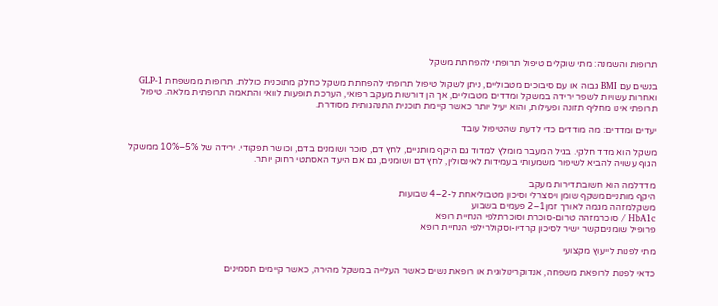תרופות והשמנה: מתי שוקלים טיפול תרופתי להפחתת משקל

בנשים עם BMI גבוה או עם סיבוכים מטבוליים, ניתן לשקול טיפול תרופתי להפחתת משקל כחלק מתוכנית כוללת. תרופות ממשפחת GLP-1 ואחרות עשויות לשפר ירידה במשקל ומדדים מטבוליים, אך הן דורשות מעקב רפואי, הערכת תופעות לוואי והתאמה תרופתית מלאה. טיפול תרופתי אינו מחליף תזונה ופעילות, והוא יעיל יותר כאשר קיימת תוכנית התנהגותית מסודרת.

יעדים ומדדים: מה מודדים כדי לדעת שהטיפול עובד

משקל הוא מדד חלקי. בגיל המעבר מומלץ למדוד גם היקף מותניים, לחץ דם, סוכר ושומנים בדם, וכושר תפקודי. ירידה של 5%–10% ממשקל הגוף עשויה להביא לשיפור משמעותי בעמידות לאינסולין, לחץ דם ושומנים, גם אם היעד האסתטי רחוק יותר.

מדדלמה הוא חשובתדירות מעקב
היקף מותנייםמשקף שומן ויסצרלי וסיכון מטבוליאחת ל-2–4 שבועות
משקלמזהה מגמה לאורך זמן1–2 פעמים בשבוע
HbA1c / סוכרמזהה טרום-סוכרת וסוכרתלפי הנחיית רופא
פרופיל שומניםקשר ישיר לסיכון קרדיו-וסקולרילפי הנחיית רופא

מתי לפנות לייעוץ מקצועי

כדאי לפנות לרופאת משפחה, אנדוקרינולוגית או רופאת נשים כאשר העלייה במשקל מהירה, כאשר קיימים תסמינים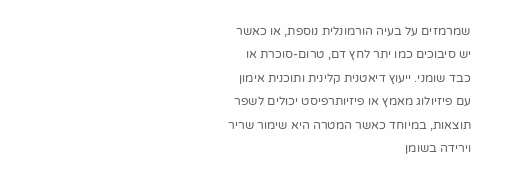שמרמזים על בעיה הורמונלית נוספת, או כאשר יש סיבוכים כמו יתר לחץ דם, טרום-סוכרת או כבד שומני. ייעוץ דיאטנית קלינית ותוכנית אימון עם פיזיולוג מאמץ או פיזיותרפיסט יכולים לשפר תוצאות, במיוחד כאשר המטרה היא שימור שריר וירידה בשומן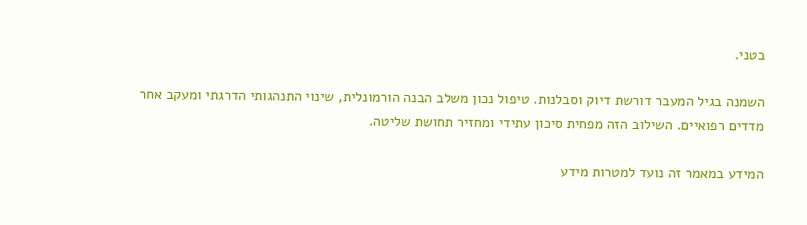בטני.

השמנה בגיל המעבר דורשת דיוק וסבלנות. טיפול נכון משלב הבנה הורמונלית, שינוי התנהגותי הדרגתי ומעקב אחר מדדים רפואיים. השילוב הזה מפחית סיכון עתידי ומחזיר תחושת שליטה.

המידע במאמר זה נועד למטרות מידע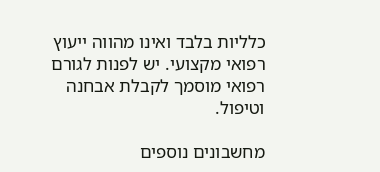כלליות בלבד ואינו מהווה ייעוץ רפואי מקצועי. יש לפנות לגורם רפואי מוסמך לקבלת אבחנה וטיפול.

מחשבונים נוספים